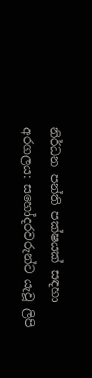නිර්ධන පන්ති පක්ෂයක් සඳහා අරගලය: සහෝදරවරුන්ට යැවූ ලිපි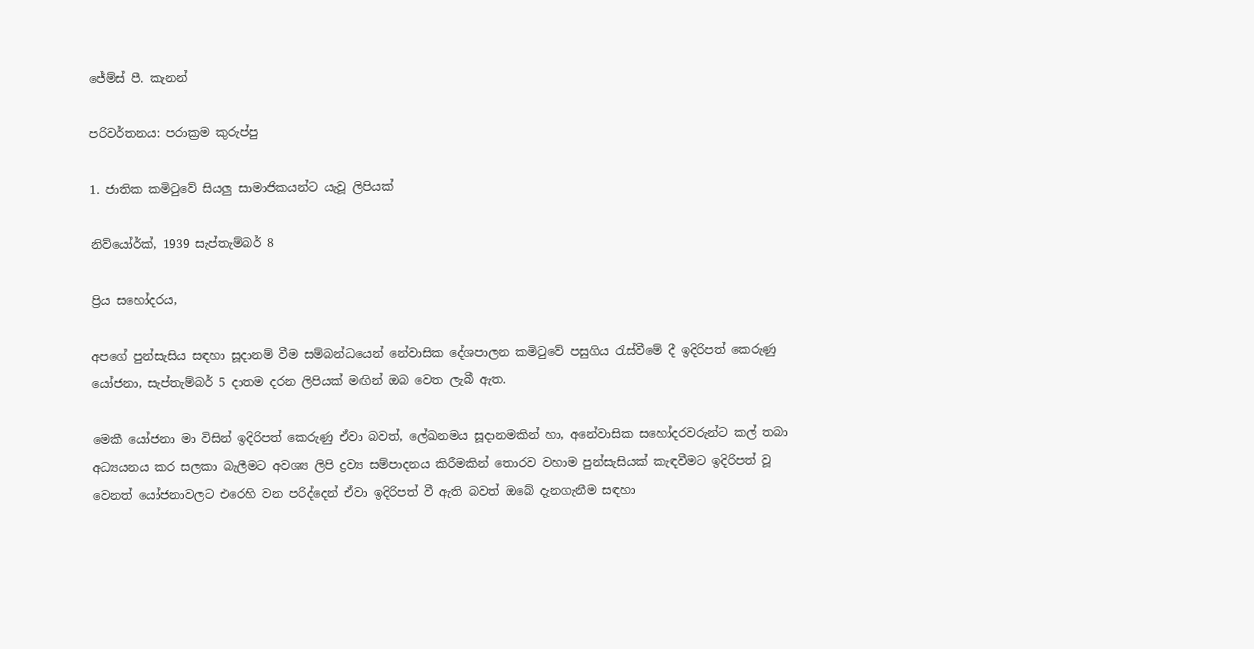ජේම්ස් පී. කැනන්

පරිවර්තනය: පරාක්‍රම කුරුප්පු

1. ජාතික කමිටුවේ සියලු සාමාජිකයන්ට යැවූ ලිපියක්

නිව්යෝර්ක්, 1939 සැප්තැම්බර් 8

ප්‍රිය සහෝදරය,

අපගේ පුන්සැසිය සඳහා සූදානම් වීම සම්බන්ධයෙන් නේවාසික දේශපාලන කමිටුවේ පසුගිය රැස්වීමේ දී ඉදිරිපත් කෙරුණු යෝජනා, සැප්තැම්බර් 5 දාතම දරන ලිපියක් මඟින් ඔබ වෙත ලැබී ඇත.

මෙකී යෝජනා මා විසින් ඉදිරිපත් කෙරුණු ඒවා බවත්, ලේඛනමය සූදානමකින් හා, අනේවාසික සහෝදරවරුන්ට කල් තබා අධ්‍යයනය කර සලකා බැලීමට අවශ්‍ය ලිපි ද්‍රව්‍ය සම්පාදනය කිරීමකින් තොරව වහාම පුන්සැසියක් කැඳවීමට ඉදිරිපත් වූ වෙනත් යෝජනාවලට එරෙහි වන පරිද්දෙන් ඒවා ඉදිරිපත් වී ඇති බවත් ඔබේ දැනගැනීම සඳහා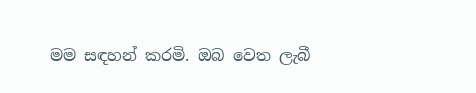මම සඳහන් කරමි. ඔබ වෙත ලැබී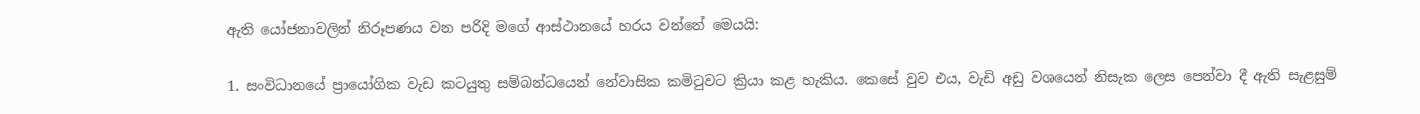ඇති යෝජනාවලින් නිරූපණය වන පරිදි මගේ ආස්ථානයේ හරය වන්නේ මෙයයි:

1. සංවිධානයේ ප්‍රායෝගික වැඩ කටයුතු සම්බන්ධයෙන් නේවාසික කමිටුවට ක්‍රියා කළ හැකිය. කෙසේ වුව එය, වැඩි අඩු වශයෙන් නිසැක ලෙස පෙන්වා දී ඇති සැළසුම්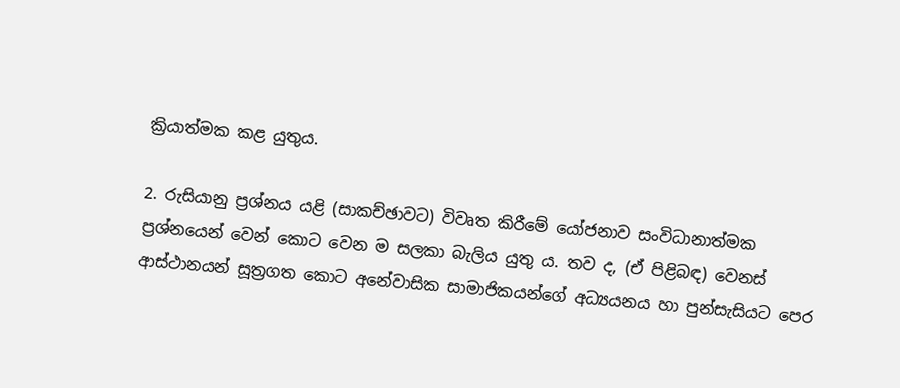ක්‍රියාත්මක කළ යුතුය.

2. රුසියානු ප්‍රශ්නය යළි (සාකච්ඡාවට) විවෘත කිරීමේ යෝජනාව සංවිධානාත්මක ප්‍රශ්නයෙන් වෙන් කොට වෙන ම සලකා බැලිය යුතු ය. තව ද, (ඒ පිළිබඳ) වෙනස් ආස්ථානයන් සූත්‍රගත කොට අනේවාසික සාමාජිකයන්ගේ අධ්‍යයනය හා පුන්සැසියට පෙර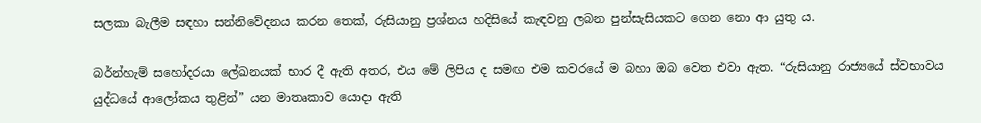සලකා බැලීම සඳහා සන්නිවේදනය කරන තෙක්, රුසියානු ප්‍රශ්නය හදිසියේ කැඳවනු ලබන පුන්සැසියකට ගෙන නො ආ යුතු ය.

බර්න්හැම් සහෝදරයා ලේඛනයක් භාර දී ඇති අතර, එය මේ ලිපිය ද සමඟ එම කවරයේ ම බහා ඔබ වෙත එවා ඇත. “රුසියානු රාජ්‍යයේ ස්වභාවය යුද්ධයේ ආලෝකය තුළින්” යන මාතෘකාව යොදා ඇති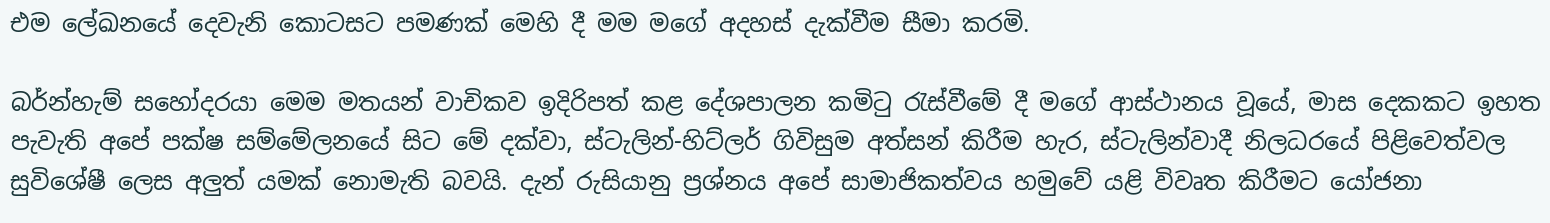එම ලේඛනයේ දෙවැනි කොටසට පමණක් මෙහි දී මම මගේ අදහස් දැක්වීම සීමා කරමි.

බර්න්හැම් සහෝදරයා මෙම මතයන් වාචිකව ඉදිරිපත් කළ දේශපාලන කමිටු රැස්වීමේ දී මගේ ආස්ථානය වූයේ, මාස දෙකකට ඉහත පැවැති අපේ පක්ෂ සම්මේලනයේ සිට මේ දක්වා, ස්ටැලින්-හිට්ලර් ගිවිසුම අත්සන් කිරීම හැර, ස්ටැලින්වාදී නිලධරයේ පිළිවෙත්වල සුවිශේෂී ලෙස අලුත් යමක් නොමැති බවයි. දැන් රුසියානු ප්‍රශ්නය අපේ සාමාජිකත්වය හමුවේ යළි විවෘත කිරීමට යෝජනා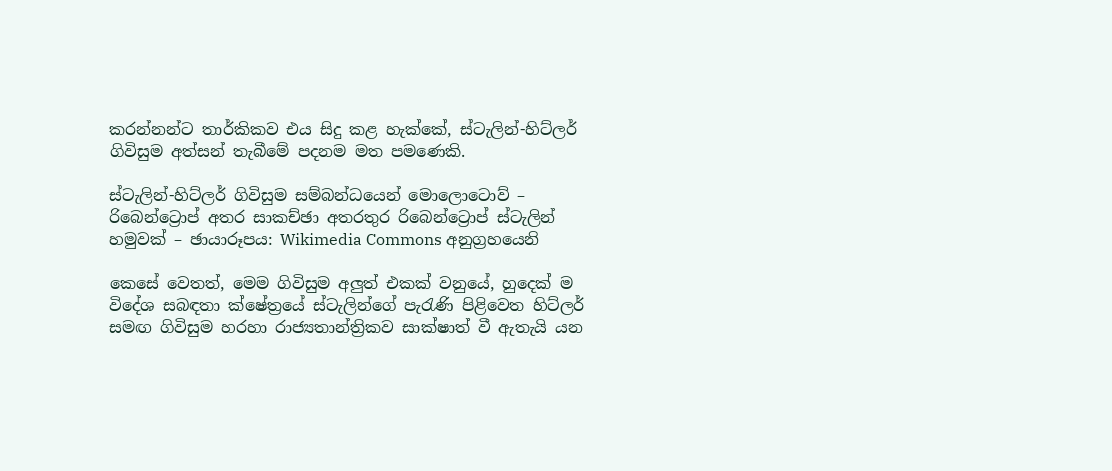කරන්නන්ට තාර්කිකව එය සිදු කළ හැක්කේ, ස්ටැලින්-හිට්ලර් ගිවිසුම අත්සන් තැබීමේ පදනම මත පමණෙකි.

ස්ටැලින්-හිට්ලර් ගිවිසුම සම්බන්ධයෙන් මොලොටොව් – රිබෙන්ට්‍රොප් අතර සාකච්ඡා අතරතුර රිබෙන්ට්‍රොප් ස්ටැලින් හමුවක් – ඡායාරූපය: Wikimedia Commons අනුග්‍රහයෙනි

කෙසේ වෙතත්, මෙම ගිවිසුම අලුත් එකක් වනුයේ, හුදෙක් ම විදේශ සබඳතා ක්ෂේත්‍රයේ ස්ටැලින්ගේ පැරැණි පිළිවෙත හිට්ලර් සමඟ ගිවිසුම හරහා රාජ්‍යතාන්ත්‍රිකව සාක්ෂාත් වී ඇතැයි යන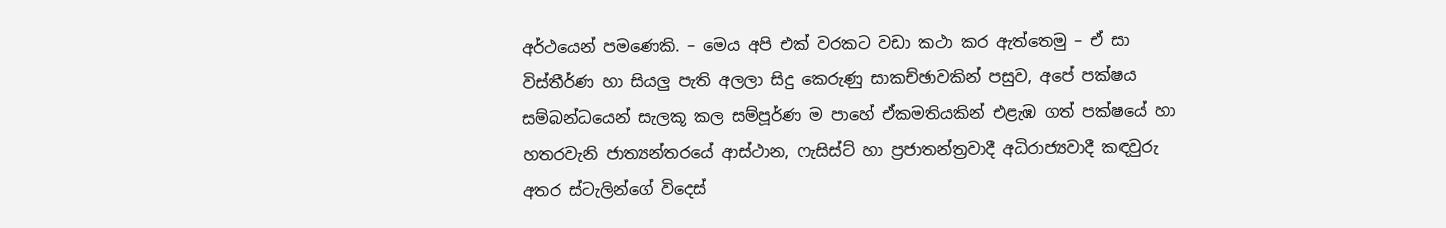අර්ථයෙන් පමණෙකි. – මෙය අපි එක් වරකට වඩා කථා කර ඇත්තෙමු – ඒ සා විස්තීර්ණ හා සියලු පැති අලලා සිදු කෙරුණු සාකච්ඡාවකින් පසුව, අපේ පක්ෂය සම්බන්ධයෙන් සැලකූ කල සම්පූර්ණ ම පාහේ ඒකමතියකින් එළැඹ ගත් පක්ෂයේ හා හතරවැනි ජාත්‍යන්තරයේ ආස්ථාන, ෆැසිස්ට් හා ප්‍රජාතන්ත්‍රවාදී අධිරාජ්‍යවාදී කඳවුරු අතර ස්ටැලින්ගේ විදෙස්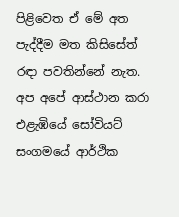පිළිවෙත ඒ මේ අත පැද්දීම මත කිසිසේත් රඳා පවතින්නේ නැත. අප අපේ ආස්ථාන කරා එළැඹියේ සෝවියට් සංගමයේ ආර්ථික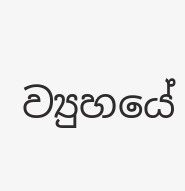ව්‍යුහයේ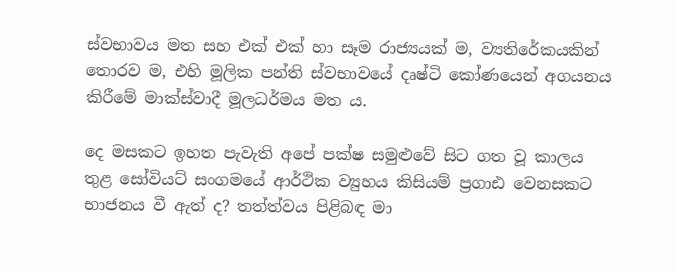ස්වභාවය මත සහ එක් එක් හා සෑම රාජ්‍යයක් ම, ව්‍යතිරේකයකින් තොරව ම, එහි මූලික පන්ති ස්වභාවයේ දෘෂ්ටි කෝණයෙන් අගයනය කිරීමේ මාක්ස්වාදී මූලධර්මය මත ය.

දෙ මසකට ඉහත පැවැති අපේ පක්ෂ සමුළුවේ සිට ගත වූ කාලය තුළ සෝවියට් සංගමයේ ආර්ථික ව්‍යුහය කිසියම් ප්‍රගාඪ වෙනසකට භාජනය වී ඇත් ද? තත්ත්වය පිළිබඳ මා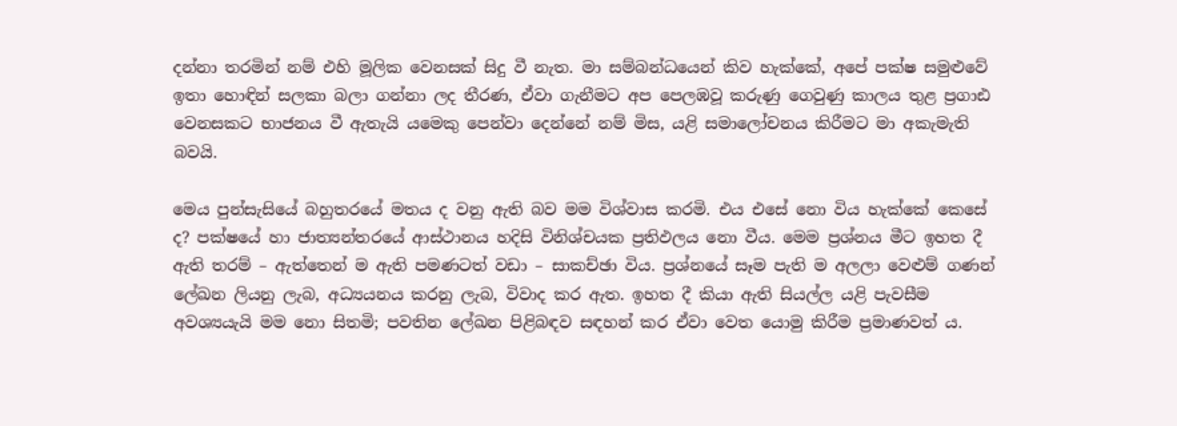දන්නා තරමින් නම් එහි මූලික වෙනසක් සිදු වී නැත. මා සම්බන්ධයෙන් කිව හැක්කේ, අපේ පක්ෂ සමුළුවේ ඉතා හොඳින් සලකා බලා ගන්නා ලද තීරණ, ඒවා ගැනීමට අප පෙලඹවූ කරුණු ගෙවුණු කාලය තුළ ප්‍රගාඪ වෙනසකට භාජනය වී ඇතැයි යමෙකු පෙන්වා දෙන්නේ නම් මිස, යළි සමාලෝචනය කිරීමට මා අකැමැති බවයි.

මෙය පුන්සැසියේ බහුතරයේ මතය ද වනු ඇති බව මම විශ්වාස කරමි. එය එසේ නො විය හැක්කේ කෙසේ ද? පක්ෂයේ හා ජාත්‍යන්තරයේ ආස්ථානය හදිසි විනිශ්චයක ප්‍රතිඵලය නො වීය. මෙම ප්‍රශ්නය මීට ඉහත දී ඇති තරම් – ඇත්තෙන් ම ඇති පමණටත් වඩා – සාකච්ඡා විය. ප්‍රශ්නයේ සෑම පැති ම අලලා වෙළුම් ගණන් ලේඛන ලියනු ලැබ, අධ්‍යයනය කරනු ලැබ, විවාද කර ඇත. ඉහත දී කියා ඇති සියල්ල යළි පැවසීම අවශ්‍යයැයි මම නො සිතමි; පවතින ලේඛන පිළිබඳව සඳහන් කර ඒවා වෙත යොමු කිරීම ප්‍රමාණවත් ය.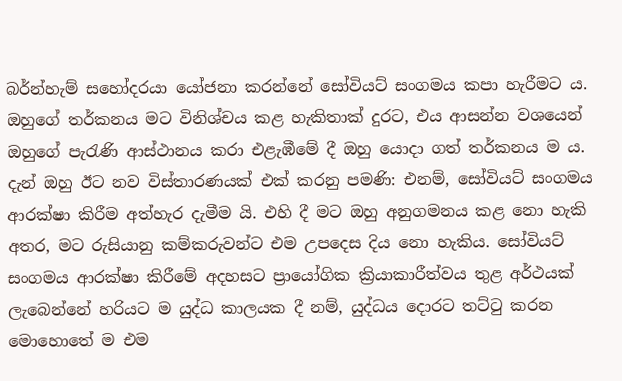බර්න්හැම් සහෝදරයා යෝජනා කරන්නේ සෝවියට් සංගමය කපා හැරීමට ය. ඔහුගේ තර්කනය මට විනිශ්චය කළ හැකිතාක් දුරට, එය ආසන්න වශයෙන් ඔහුගේ පැරැණි ආස්ථානය කරා එළැඹීමේ දී ඔහු යොදා ගත් තර්කනය ම ය. දැන් ඔහු ඊට නව විස්තාරණයක් එක් කරනු පමණි: එනම්, සෝවියට් සංගමය ආරක්ෂා කිරීම අත්හැර දැමීම යි. එහි දී මට ඔහු අනුගමනය කළ නො හැකි අතර, මට රුසියානු කම්කරුවන්ට එම උපදෙස දිය නො හැකිය. සෝවියට් සංගමය ආරක්ෂා කිරීමේ අදහසට ප්‍රායෝගික ක්‍රියාකාරීත්වය තුළ අර්ථයක් ලැබෙන්නේ හරියට ම යුද්ධ කාලයක දී නම්, යුද්ධය දොරට තට්ටු කරන මොහොතේ ම එම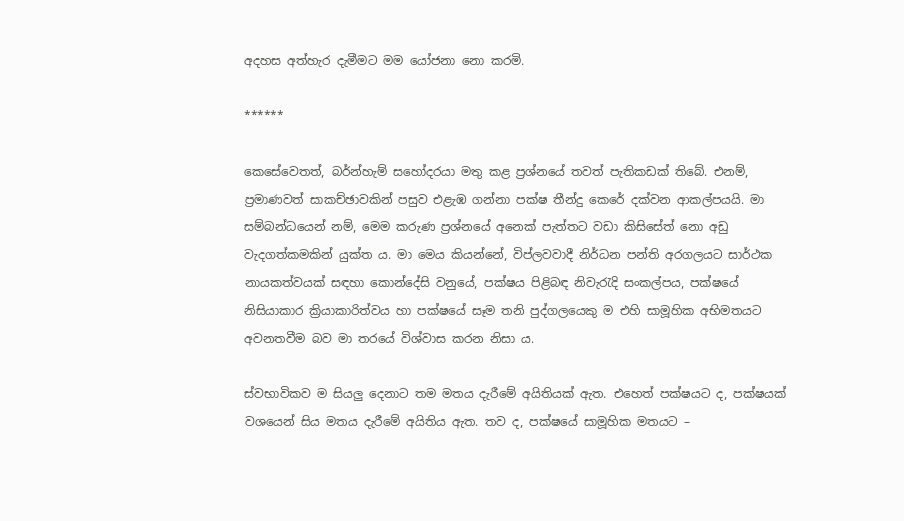අදහස අත්හැර දැමීමට මම යෝජනා නො කරමි.

******

කෙසේවෙතත්, බර්න්හැම් සහෝදරයා මතු කළ ප්‍රශ්නයේ තවත් පැතිකඩක් තිබේ. එනම්, ප්‍රමාණවත් සාකච්ඡාවකින් පසුව එළැඹ ගන්නා පක්ෂ තීන්දු කෙරේ දක්වන ආකල්පයයි. මා සම්බන්ධයෙන් නම්, මෙම කරුණ ප්‍රශ්නයේ අනෙක් පැත්තට වඩා කිසිසේත් නො අඩු වැදගත්කමකින් යුක්ත ය. මා මෙය කියන්නේ, විප්ලවවාදී නිර්ධන පන්ති අරගලයට සාර්ථක නායකත්වයක් සඳහා කොන්දේසි වනුයේ, පක්ෂය පිළිබඳ නිවැරැදි සංකල්පය, පක්ෂයේ නිසියාකාර ක්‍රියාකාරිත්වය හා පක්ෂයේ සෑම තනි පුද්ගලයෙකු ම එහි සාමූහික අභිමතයට අවනතවීම බව මා තරයේ විශ්වාස කරන නිසා ය.

ස්වභාවිකව ම සියලු දෙනාට තම මතය දැරීමේ අයිතියක් ඇත. එහෙත් පක්ෂයට ද, පක්ෂයක් වශයෙන් සිය මතය දැරීමේ අයිතිය ඇත. තව ද, පක්ෂයේ සාමූහික මතයට –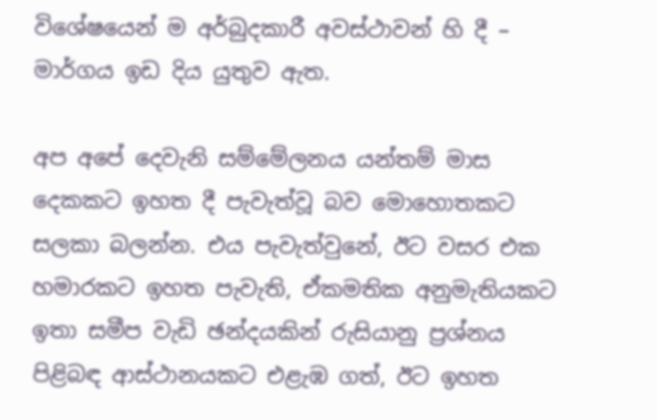විශේෂයෙන් ම අර්බුදකාරී අවස්ථාවන් හි දී – මාර්ගය ඉඩ දිය යුතුව ඇත.

අප අපේ දෙවැනි සම්මේලනය යන්තම් මාස දෙකකට ඉහත දී පැවැත්වූ බව මොහොතකට සලකා බලන්න. එය පැවැත්වුනේ, ඊට වසර එක හමාරකට ඉහත පැවැති, ඒකමතික අනුමැතියකට ඉතා සමීප වැඩි ඡන්දයකින් රුසියානු ප්‍රශ්නය පිළිබඳ ආස්ථානයකට එළැඹ ගත්, ඊට ඉහත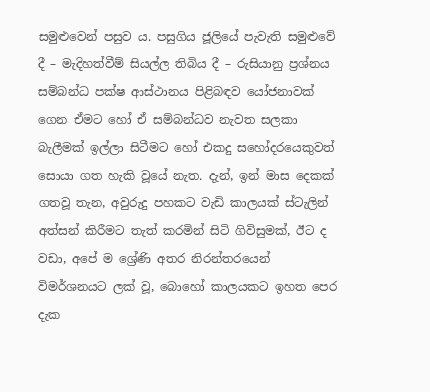සමුළුවෙන් පසුව ය. පසුගිය ජූලියේ පැවැති සමුළුවේ දී – මැදිහත්වීම් සියල්ල තිබිය දී – රුසියානු ප්‍රශ්නය සම්බන්ධ පක්ෂ ආස්ථානය පිළිබඳව යෝජනාවක් ගෙන ඒමට හෝ ඒ සම්බන්ධව නැවත සලකා බැලීමක් ඉල්ලා සිටීමට හෝ එකදු සහෝදරයෙකුවත් සොයා ගත හැකි වූයේ නැත. දැන්, ඉන් මාස දෙකක් ගතවූ තැන, අවුරුදු පහකට වැඩි කාලයක් ස්ටැලින් අත්සන් කිරීමට තැත් කරමින් සිටි ගිවිසුමක්, ඊට ද වඩා, අපේ ම ශ්‍රේණි අතර නිරන්තරයෙන් විමර්ශනයට ලක් වූ, බොහෝ කාලයකට ඉහත පෙර දැක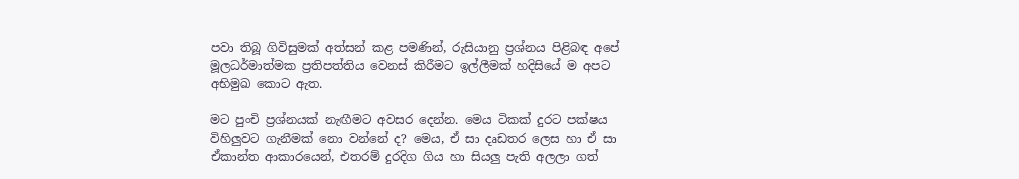පවා තිබූ ගිවිසුමක් අත්සන් කළ පමණින්, රුසියානු ප්‍රශ්නය පිළිබඳ අපේ මූලධර්මාත්මක ප්‍රතිපත්තිය වෙනස් කිරීමට ඉල්ලීමක් හදිසියේ ම අපට අභිමුඛ කොට ඇත.

මට පුංචි ප්‍රශ්නයක් නැඟීමට අවසර දෙන්න. මෙය ටිකක් දුරට පක්ෂය විහිලුවට ගැනීමක් නො වන්නේ ද? මෙය, ඒ සා දෘඩතර ලෙස හා ඒ සා ඒකාන්ත ආකාරයෙන්, එතරම් දුරදිග ගිය හා සියලු පැති අලලා ගත්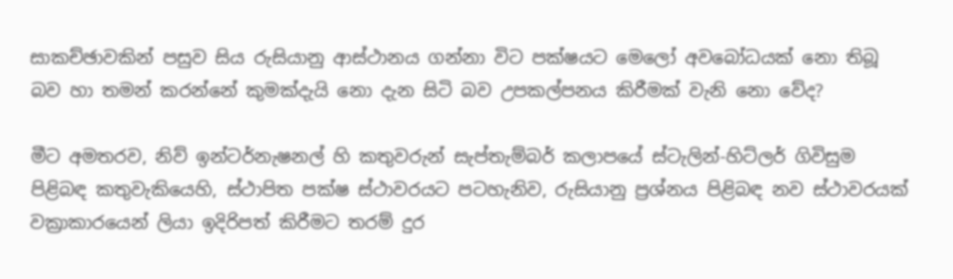සාකච්ඡාවකින් පසුව සිය රුසියානු ආස්ථානය ගන්නා විට පක්ෂයට මෙලෝ අවබෝධයක් නො තිබූ බව හා තමන් කරන්නේ කුමක්දැයි නො දැන සිටි බව උපකල්පනය කිරීමක් වැනි නො වේද?

මීට අමතරව, නිව් ඉන්ටර්නැෂනල් හි කතුවරුන් සැප්තැම්බර් කලාපයේ ස්ටැලින්-හිට්ලර් ගිවිසුම පිළිබඳ කතුවැකියෙහි, ස්ථාපිත පක්ෂ ස්ථාවරයට පටහැනිව, රුසියානු ප්‍රශ්නය පිළිබඳ නව ස්ථාවරයක් වක්‍රාකාරයෙන් ලියා ඉදිරිපත් කිරීමට තරම් දුර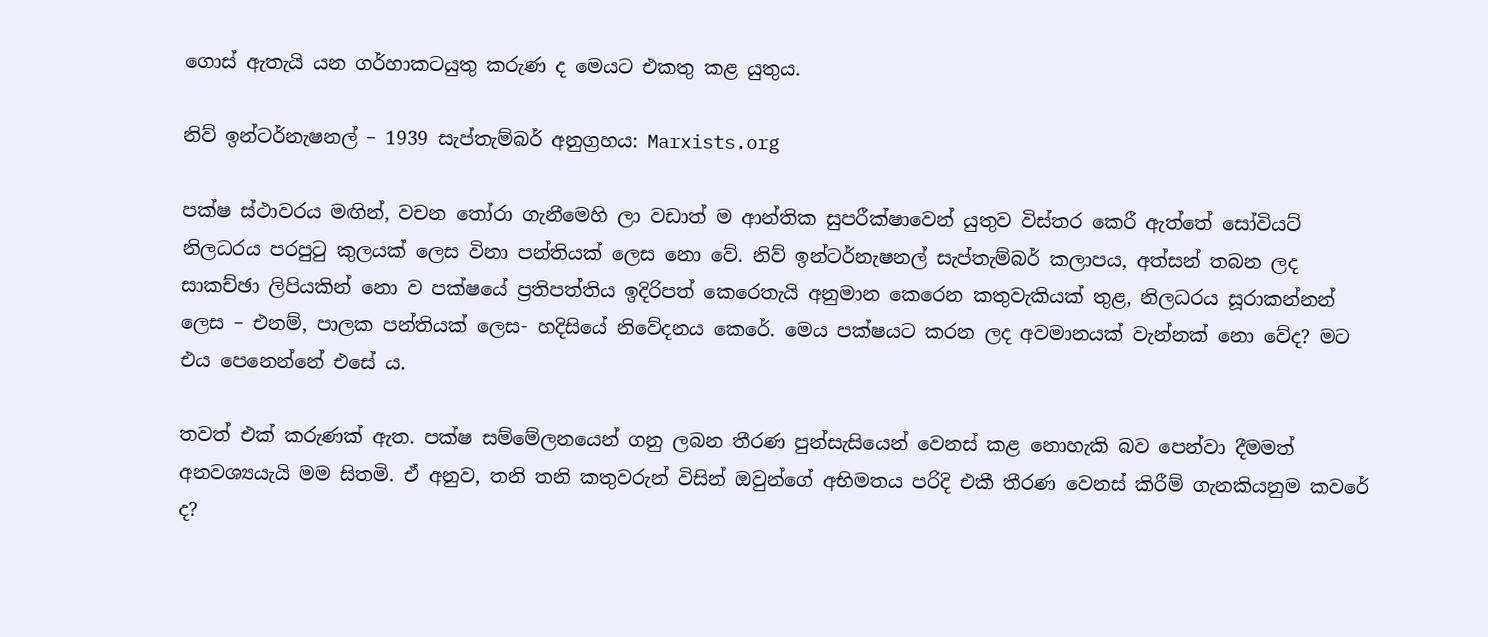ගොස් ඇතැයි යන ගර්හාකටයුතු කරුණ ද මෙයට එකතු කළ යුතුය.

නිව් ඉන්ටර්නැෂනල් – 1939 සැප්තැම්බර් අනුග්‍රහය: Marxists.org

පක්ෂ ස්ථාවරය මඟින්, වචන තෝරා ගැනීමෙහි ලා වඩාත් ම ආන්තික සුපරීක්ෂාවෙන් යුතුව විස්තර කෙරී ඇත්තේ සෝවියට් නිලධරය පරපුටු කුලයක් ලෙස විනා පන්තියක් ලෙස නො වේ. නිව් ඉන්ටර්නැෂනල් සැප්තැම්බර් කලාපය, අත්සන් තබන ලද සාකච්ඡා ලිපියකින් නො ව පක්ෂයේ ප්‍රතිපත්තිය ඉදිරිපත් කෙරෙතැයි අනුමාන කෙරෙන කතුවැකියක් තුළ, නිලධරය සූරාකන්නන් ලෙස – එනම්, පාලක පන්තියක් ලෙස- හදිසියේ නිවේදනය කෙරේ. මෙය පක්ෂයට කරන ලද අවමානයක් වැන්නක් නො වේද? මට එය පෙනෙන්නේ එසේ ය.

තවත් එක් කරුණක් ඇත. පක්ෂ සම්මේලනයෙන් ගනු ලබන තීරණ පුන්සැසියෙන් වෙනස් කළ නොහැකි බව පෙන්වා දීමමත් අනවශ්‍යයැයි මම සිතමි. ඒ අනුව, තනි තනි කතුවරුන් විසින් ඔවුන්ගේ අභිමතය පරිදි එකී තීරණ වෙනස් කිරීම් ගැනකියනුම කවරේ ද?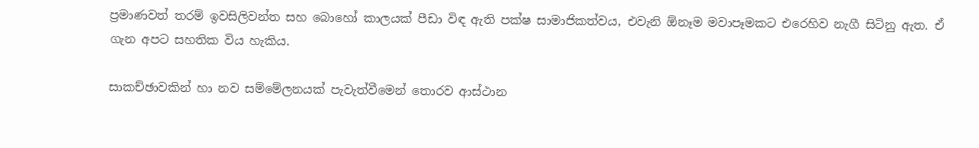ප්‍රමාණවත් තරම් ඉවසිලිවන්ත සහ බොහෝ කාලයක් පීඩා විඳ ඇති පක්ෂ සාමාජිකත්වය, එවැනි ඕනෑම මවාපෑමකට එරෙහිව නැගී සිටිනු ඇත. ඒ ගැන අපට සහතික විය හැකිය.

සාකච්ඡාවකින් හා නව සම්මේලනයක් පැවැත්වීමෙන් තොරව ආස්ථාන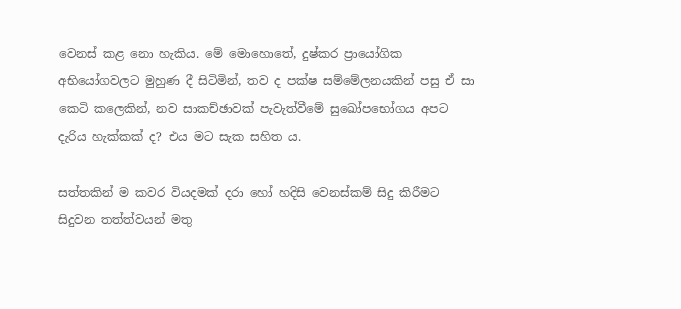වෙනස් කළ නො හැකිය. මේ මොහොතේ, දුෂ්කර ප්‍රායෝගික අභියෝගවලට මුහුණ දී සිටිමින්, තව ද පක්ෂ සම්මේලනයකින් පසු ඒ සා කෙටි කලෙකින්, නව සාකච්ඡාවක් පැවැත්වීමේ සුඛෝපභෝගය අපට දැරිය හැක්කක් ද? එය මට සැක සහිත ය.

සත්තකින් ම කවර වියදමක් දරා හෝ හදිසි වෙනස්කම් සිදු කිරීමට සිදුවන තත්ත්වයන් මතු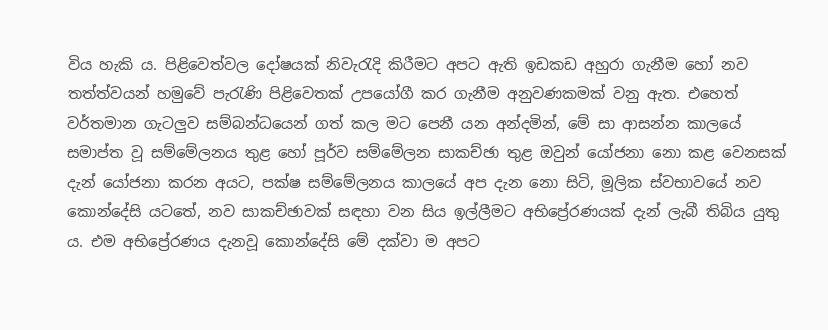විය හැකි ය. පිළිවෙත්වල දෝෂයක් නිවැරැදි කිරීමට අපට ඇති ඉඩකඩ අහුරා ගැනීම හෝ නව තත්ත්වයන් හමුවේ පැරැණි පිළිවෙතක් උපයෝගී කර ගැනීම අනුවණකමක් වනු ඇත. එහෙත් වර්තමාන ගැටලුව සම්බන්ධයෙන් ගත් කල මට පෙනී යන අන්දමින්, මේ සා ආසන්න කාලයේ සමාප්ත වූ සම්මේලනය තුළ හෝ පූර්ව සම්මේලන සාකච්ඡා තුළ ඔවුන් යෝජනා නො කළ වෙනසක් දැන් යෝජනා කරන අයට, පක්ෂ සම්මේලනය කාලයේ අප දැන නො සිටි, මූලික ස්වභාවයේ නව කොන්දේසි යටතේ, නව සාකච්ඡාවක් සඳහා වන සිය ඉල්ලීමට අභිප්‍රේරණයක් දැන් ලැබී තිබිය යුතු ය. එම අභිප්‍රේරණය දැනවූ කොන්දේසි මේ දක්වා ම අපට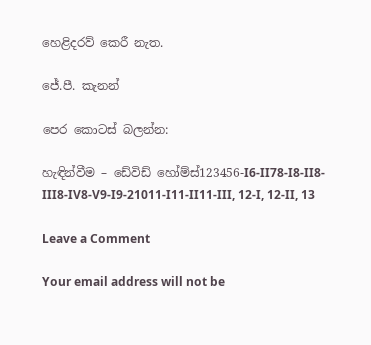හෙළිදරව් කෙරී නැත.

ජේ.පී. කැනන්

පෙර කොටස් බලන්න:

හැඳින්වීම – ඩේවිඩ් හෝම්ස්123456-I6-II78-I8-II8-III8-IV8-V9-I9-21011-I11-II11-III, 12-I, 12-II, 13

Leave a Comment

Your email address will not be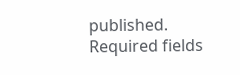published. Required fields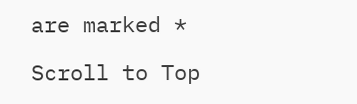are marked *

Scroll to Top